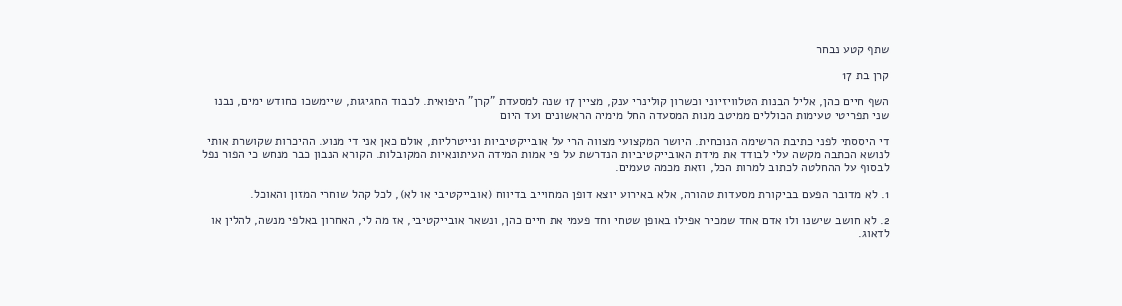שתף קטע נבחר

קרן בת 17

השף חיים כהן, אליל הבנות הטלוויזיוני וכשרון קולינרי ענק, מציין 17 שנה למסעדת "קרן" היפואית. לכבוד החגיגות, שיימשכו כחודש ימים, נבנו שני תפריטי טעימות הכוללים ממיטב מנות המסעדה החל מימיה הראשונים ועד היום

די היססתי לפני כתיבת הרשימה הנוכחית. היושר המקצועי מצווה הרי על אובייקטיביות ונייטרליות, אולם כאן אני די מנוע. ההיכרות שקושרת אותי לנושא הכתבה מקשה עלי לבודד את מידת האובייקטיביות הנדרשת על פי אמות המידה העיתונאיות המקובלות. הקורא הנבון כבר מנחש כי הפור נפל לבסוף על ההחלטה לכתוב למרות הכל, וזאת מכמה טעמים.

1. לא מדובר הפעם בביקורת מסעדות טהורה, אלא באירוע יוצא דופן המחוייב בדיווח (אובייקטיבי או לא), לכל קהל שוחרי המזון והאוכל.

2. לא חושב שישנו ולו אדם אחד שמכיר אפילו באופן שטחי וחד פעמי את חיים כהן, ונשאר אובייקטיבי, אז מה לי, האחרון באלפי מנשה, להלין או לדאוג.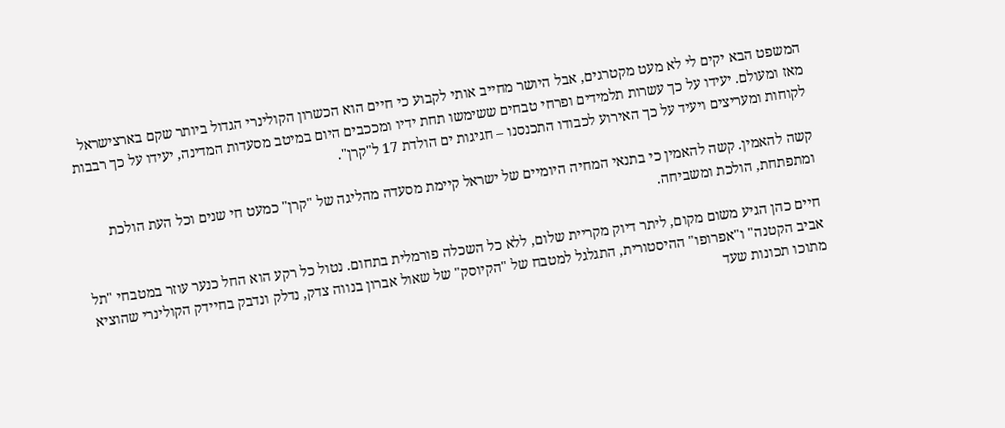המשפט הבא יקים לי לא מעט מקטרגים, אבל היושר מחייב אותי לקבוע כי חיים הוא הכשרון הקולינרי הגדול ביותר שקם בארצישראל מאז ומעולם. יעידו על כך עשרות תלמידים ופרחי טבחים ששימשו תחת ידיו ומככבים היום במיטב מסעדות המדינה, יעידו על כך רבבות לקוחות ומעריצים ויעיד על כך האירוע לכבודו התכנסנו – חגיגות ים הולדת 17 ל"קרן".

קשה להאמין. קשה להאמין כי בתנאי המחיה היומיים של ישראל קיימת מסעדה מהליגה של "קרן" כמעט חי שנים וכל העת הולכת ומתפתחת, הולכת ומשביחה.

חיים כהן הגיע משום מקום, ליתר דיוק מקריית שלום, ללא כל השכלה פורמלית בתחום. נטול כל רקע הוא החל כנער עוזר במטבחי "תל אביב הקטנה" ו"אפרופו" ההיסטורית, התגלגל למטבח של "הקיוסק" של שאול אברון בנווה צדק, נדלק ונדבק בחיידק הקולינרי שהוציא מתוכו תכונות שעד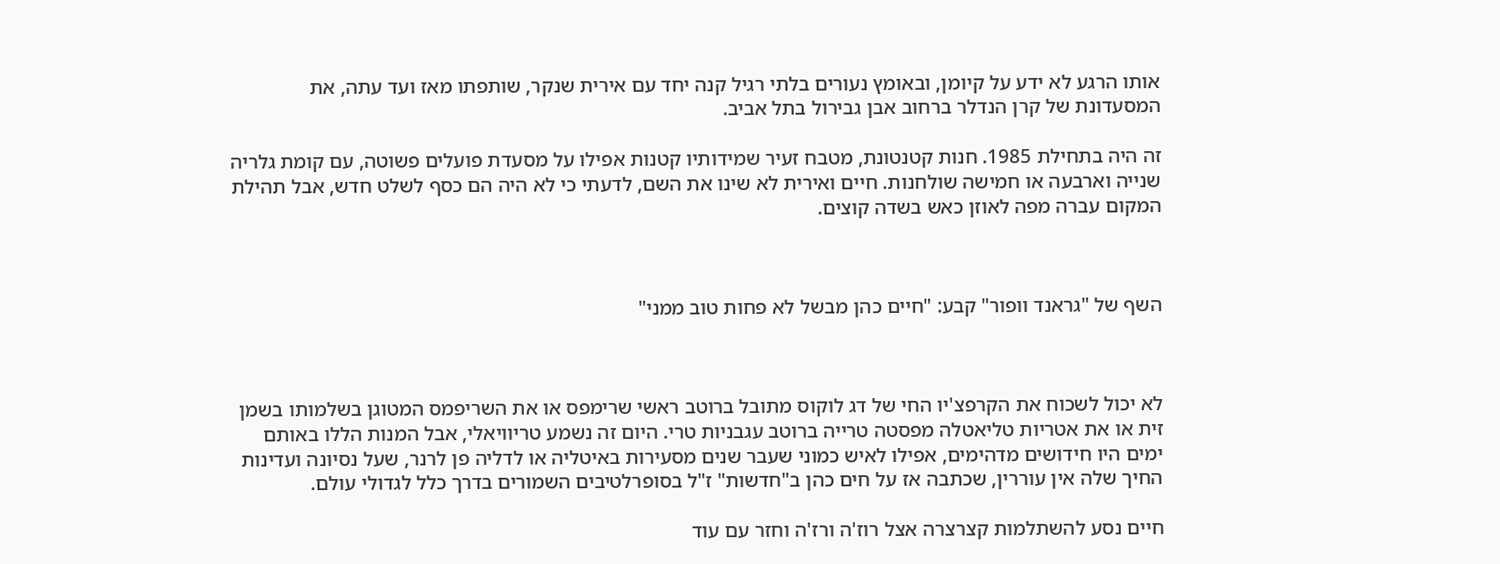אותו הרגע לא ידע על קיומן, ובאומץ נעורים בלתי רגיל קנה יחד עם אירית שנקר, שותפתו מאז ועד עתה, את המסעדונת של קרן הנדלר ברחוב אבן גבירול בתל אביב.

זה היה בתחילת 1985. חנות קטנטונת, מטבח זעיר שמידותיו קטנות אפילו על מסעדת פועלים פשוטה, עם קומת גלריה שנייה וארבעה או חמישה שולחנות. חיים ואירית לא שינו את השם, לדעתי כי לא היה הם כסף לשלט חדש, אבל תהילת המקום עברה מפה לאוזן כאש בשדה קוצים.



השף של "גראנד וופור" קבע: "חיים כהן מבשל לא פחות טוב ממני"



לא יכול לשכוח את הקרפצ'יו החי של דג לוקוס מתובל ברוטב ראשי שרימפס או את השריפמס המטוגן בשלמותו בשמן זית או את אטריות טליאטלה מפסטה טרייה ברוטב עגבניות טרי. היום זה נשמע טריוויאלי, אבל המנות הללו באותם ימים היו חידושים מדהימים, אפילו לאיש כמוני שעבר שנים מסעירות באיטליה או לדליה פן לרנר, שעל נסיונה ועדינות החיך שלה אין עוררין, שכתבה אז על חים כהן ב"חדשות" ז"ל בסופרלטיבים השמורים בדרך כלל לגדולי עולם.

חיים נסע להשתלמות קצרצרה אצל רוז'ה ורז'ה וחזר עם עוד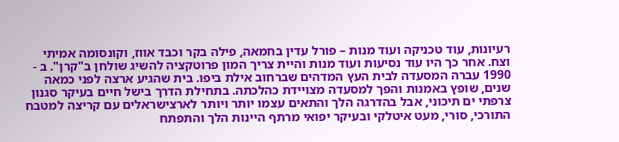רעיונות, עוד טכניקה ועוד מנות – פורל עדין בחמאה, פילה בקר וכבד אווז, וקונסומה אמיתי וצח. אחר כך היו עוד נסיעות ועוד מנות והיית צריך המון פרוטקציה להשיג שולחן ב"קרן". ב - 1990 עברה המסעדה לבית העץ המדהים שברחוב אילת ביפו. בית שהגיע ארצה לפני כמאה שנים, שופץ באמנות והפך למסעדה מצויידת כהלכתה. בתחילת הדרך בישל חיים בעיקר סגנון צרפתי ים תיכוני, אבל בהדרגה הלך והתאים עצמו יותר ויותר לארצישראלים עם קריצה למטבח התורכי, סורי, מעט איטלקי ובעיקר יפואי מרתף היינות הלך והתפתח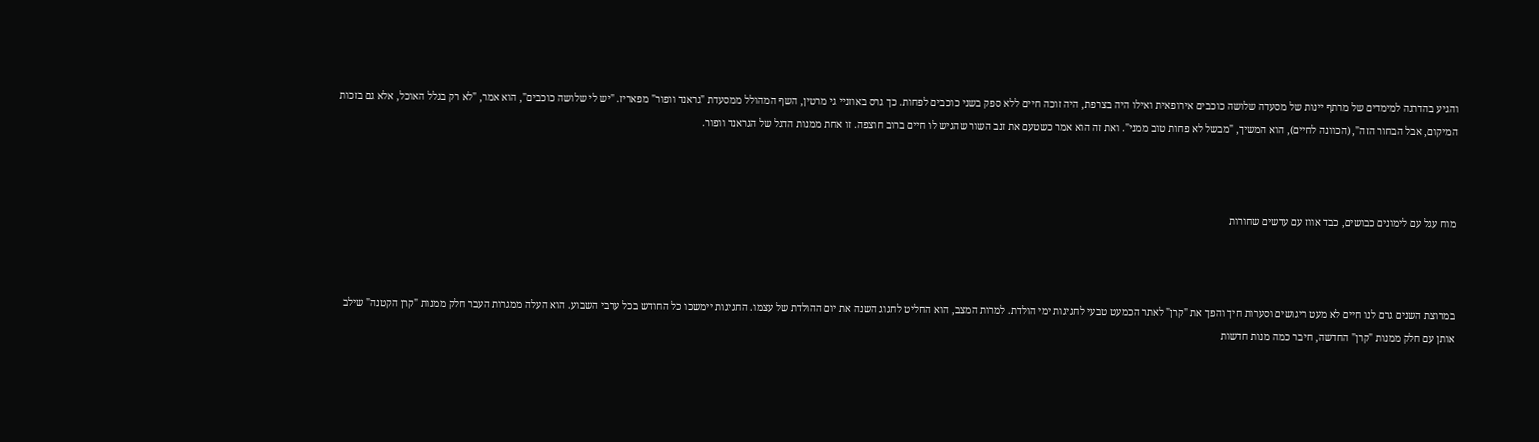והגיע בהדרגה למימדים של מרתף יינות של מסעדה שלושה כוכבים אירופאית ואילו היה בצרפת, היה זוכה חיים ללא ספק בשני כוכבים לפחות. כך גרס באוזניי גי מרטין, השף המהולל ממסעדת "גראנד וופור" מפאריז. "יש לי שלושה כוכבים", הוא אמר, "לא רק בגלל האוכל, אלא גם בזכות המיקום, אבל הבחור הזה", (הכוונה לחיים), הוא המשיך, "מבשל לא פחות טוב ממני". ואת זה הוא אמר כשטעם את זנב השור שהגיש לו חיים ברוב חוצפה. זו אחת ממנות הדגל של הגראנד וופור.



מוח עגל עם לימונים כבושים, כבד אווז עם עדשים שחורות



במרוצת השנים גרם לנו חיים לא מעט ריגושים וסערות חיך והפך את "קרן" לאתר הכמעט טבעי לחגיגות ימי הולדת. למרות המצב, הוא החליט לחגוג השנה את יום ההולדת של עצמו. החגיגות יימשכו כל החודש בכל ערבי השבוע. הוא העלה ממגרות העבר חלק ממנות "קרן הקטנה" שילב אותן עם חלק ממנות "קרן" החדשה, חיבר כמה מנות חדשות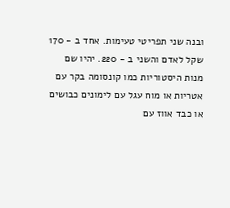ובנה שני תפריטי טעימות. אחד ב - 170 שקל לאדם והשני ב - 220. יהיו שם מנות היסטוריות כמו קונסומה בקר עם אטריות או מוח עגל עם לימונים כבושים או כבד אווז עם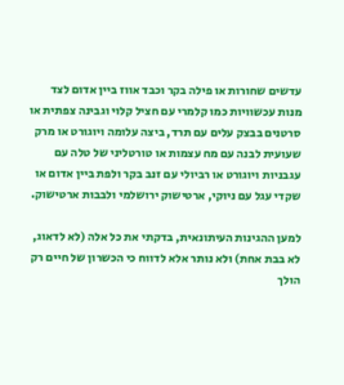עדשים שחורות או פילה בקר וכבד אווז ביין אדום לצד מנות עכשוויות כמו קלמרי עם חציל קלוי וגבינה צפתית או סרטנים בבצק עלים עם תרד, ביצה עלומה ויוגורט או מרק שעועית לבנה עם מח עצמות או טורטליני של טלה עם עגבניות ויוגורט או רביולי עם זנב בקר ולפת ביין אדום או שקדי עגל עם ניוקי, ארטישוק ירושלמי ולבבות ארטישוק.

למען ההגינות העיתונאית, בדקתי את כל אלה (לא לדאוג, לא בבת אחת) ולא נותר אלא לדווח כי הכשרון של חיים רק הולך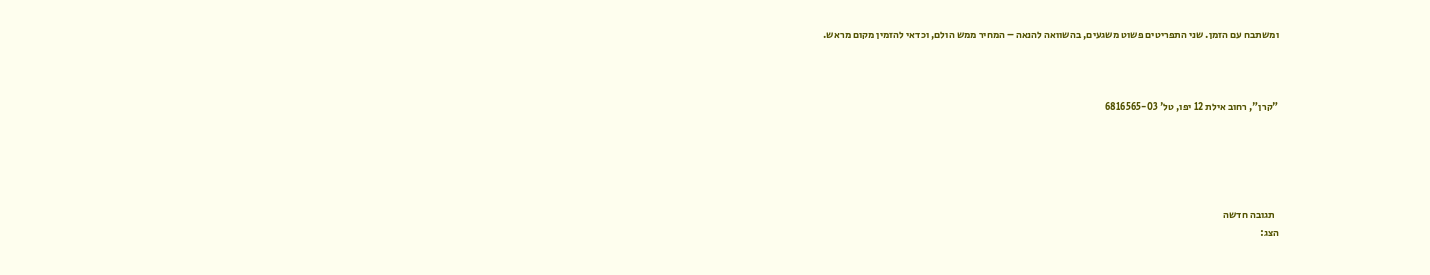ומשתבח עם הזמן. שני התפריטים פשוט משגעים, בהשוואה להנאה – המחיר ממש הולם, וכדאי להזמין מקום מראש.



"קרן", רחוב אילת 12 יפו, טל' 6816565-03





  תגובה חדשה
הצג: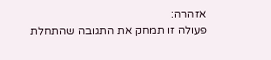אזהרה:
פעולה זו תמחק את התגובה שהתחלת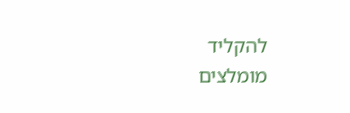להקליד
מומלצים